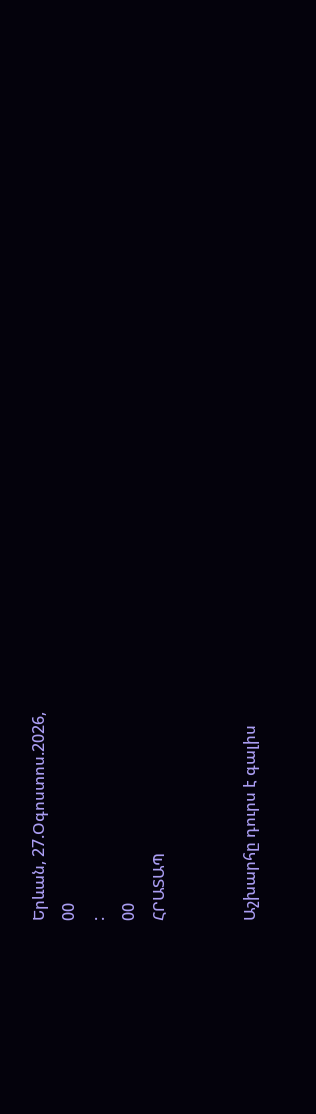Երևան, 27.Օգոստոս.2026,
00
:
00
ՀՐԱՏԱՊ


Աշխարհը դուրս է գալիս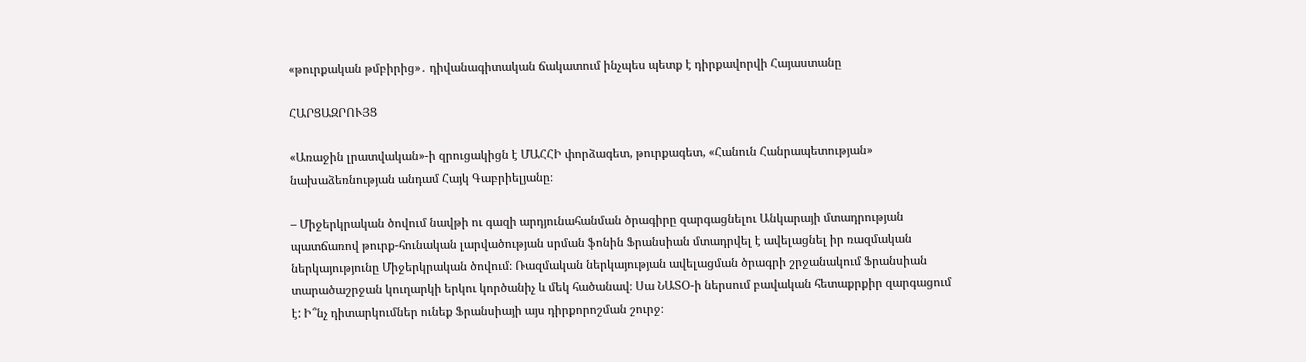«թուրքական թմբիրից»․ դիվանագիտական ճակատում ինչպես պետք է դիրքավորվի Հայաստանը

ՀԱՐՑԱԶՐՈՒՅՑ

«Առաջին լրատվական»-ի զրուցակիցն է ՄԱՀՀԻ փորձագետ, թուրքագետ, «Հանուն Հանրապետության» նախաձեռնության անդամ Հայկ Գաբրիելյանը։

– Միջերկրական ծովում նավթի ու գազի արդյունահանման ծրագիրը զարգացնելու Անկարայի մտադրության պատճառով թուրք-հունական լարվածության սրման ֆոնին Ֆրանսիան մտադրվել է ավելացնել իր ռազմական ներկայությունը Միջերկրական ծովում։ Ռազմական ներկայության ավելացման ծրագրի շրջանակում Ֆրանսիան տարածաշրջան կուղարկի երկու կործանիչ և մեկ հածանավ։ Սա ՆԱՏՕ-ի ներսում բավական հետաքրքիր զարգացում է: Ի՞նչ դիտարկումներ ունեք Ֆրանսիայի այս դիրքորոշման շուրջ։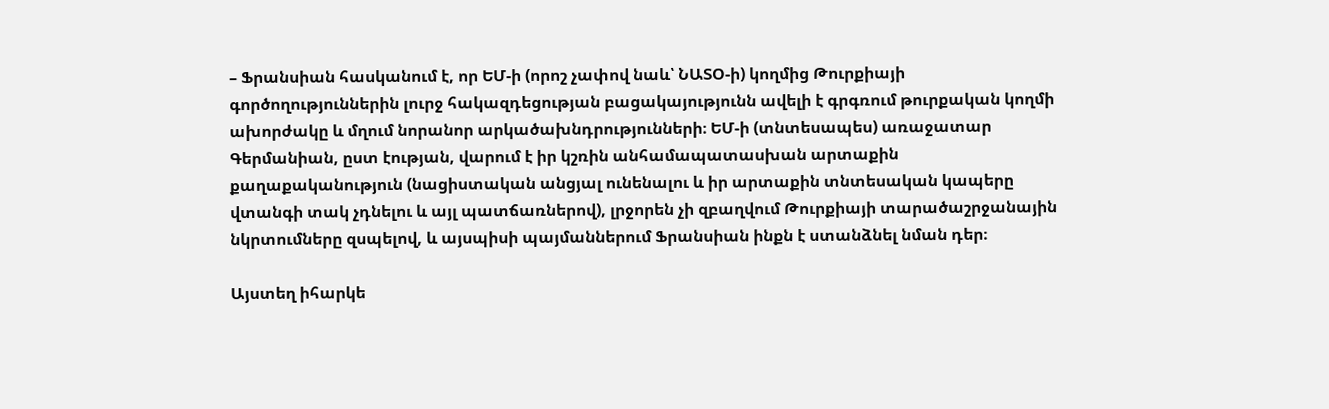– Ֆրանսիան հասկանում է, որ ԵՄ-ի (որոշ չափով նաև՝ ՆԱՏՕ-ի) կողմից Թուրքիայի գործողություններին լուրջ հակազդեցության բացակայությունն ավելի է գրգռում թուրքական կողմի ախորժակը և մղում նորանոր արկածախնդրությունների։ ԵՄ-ի (տնտեսապես) առաջատար Գերմանիան, ըստ էության, վարում է իր կշռին անհամապատասխան արտաքին քաղաքականություն (նացիստական անցյալ ունենալու և իր արտաքին տնտեսական կապերը վտանգի տակ չդնելու և այլ պատճառներով), լրջորեն չի զբաղվում Թուրքիայի տարածաշրջանային նկրտումները զսպելով, և այսպիսի պայմաններում Ֆրանսիան ինքն է ստանձնել նման դեր։

Այստեղ իհարկե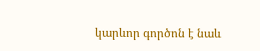կարևոր գործոն է նաև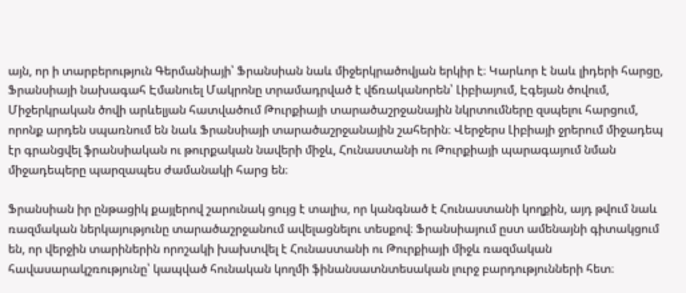այն, որ ի տարբերություն Գերմանիայի՝ Ֆրանսիան նաև միջերկրածովյան երկիր է։ Կարևոր է նաև լիդերի հարցը, Ֆրանսիայի նախագահ Էմանուել Մակրոնը տրամադրված է վճռականորեն՝ Լիբիայում, Էգեյան ծովում, Միջերկրական ծովի արևելյան հատվածում Թուրքիայի տարածաշրջանային նկրտումները զսպելու հարցում, որոնք արդեն սպառնում են նաև Ֆրանսիայի տարածաշրջանային շահերին։ Վերջերս Լիբիայի ջրերում միջադեպ էր գրանցվել ֆրանսիական ու թուրքական նավերի միջև, Հունաստանի ու Թուրքիայի պարագայում նման միջադեպերը պարզապես ժամանակի հարց են։

Ֆրանսիան իր ընթացիկ քայլերով շարունակ ցույց է տալիս, որ կանգնած է Հունաստանի կողքին, այդ թվում նաև ռազմական ներկայությունը տարածաշրջանում ավելացնելու տեսքով։ Ֆրանսիայում ըստ ամենայնի գիտակցում են, որ վերջին տարիներին որոշակի խախտվել է Հունաստանի ու Թուրքիայի միջև ռազմական հավասարակշռությունը՝ կապված հունական կողմի ֆինանսատնտեսական լուրջ բարդությունների հետ։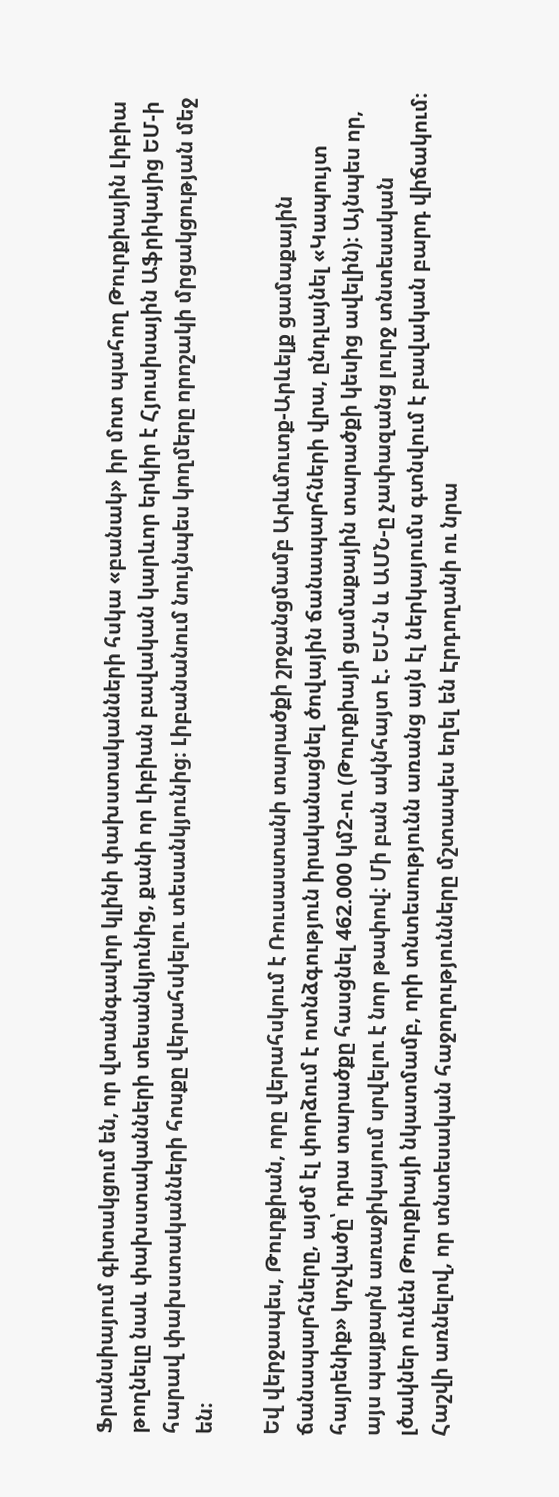Ֆրանսիայում գիտակցում են, որ վտանգավոր կլինի փախստականների հսկա «բանակ» իր մոտ պահող Թուրքիային Լիբիա թողնելը նաև փախստականների տեսանկյունից, քանի որ Լիբիան բավական կարևոր երկիր է Հյուսիսային Աֆրիկայից ԵՄ-ի հարավ փախստականների հոսքը վերահսկելու տեսանկյունից։ Լիբանանում նույնպես կողմերը որոշակի մրցակցության մեջ են։

Եվ վերջապես, Թուրքիան, որը վերահսկում է Ռուսաստանի տարածքի շրջանցմամբ Արևմուտք-Արևելք ցամաքային ճանապարհները, այժմ էլ փորձում է ոտնձգություն իրականացնել ծովային ճանապարհների վրա, ընդլայնել «Կապույտ հայրենիք» կոչվածը՝ դրա տարածքը հասցնել 462.000 կմ2-ու (Թուրքիայի ցամաքային տարածքի կեսից ավելին)։ Այնպես որ, այս պայքարն առաջիկայում սրվելու է նոր թափով։ Մի բան ակնհայտ է. ԵՄ-ն և ԱՄՆ-ը չափազանց լուրջ տնտեսական լծակներ ունեն Թուրքիայի նկատմամբ, որի տնտեսությունն առանց այն էլ ներկայումս գտնվում է բավական բարդ վիճակում։ Հաշվի առնելով, որ տնտեսական հաջողությունները մշտապես եղել են Էրդողանի ու նրա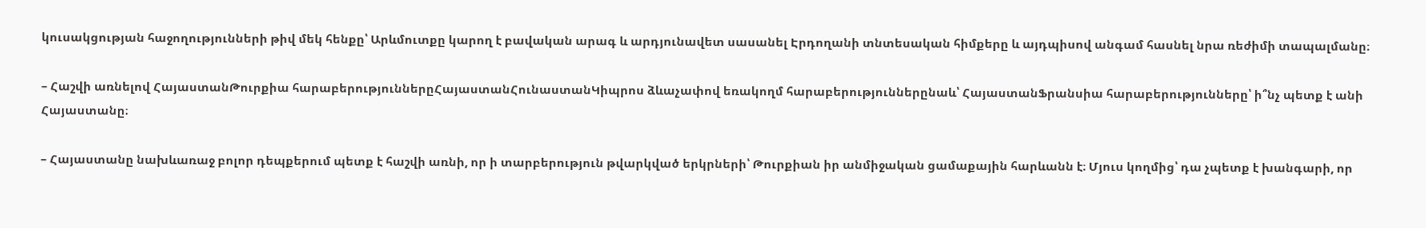կուսակցության հաջողությունների թիվ մեկ հենքը՝ Արևմուտքը կարող է բավական արագ և արդյունավետ սասանել Էրդողանի տնտեսական հիմքերը և այդպիսով անգամ հասնել նրա ռեժիմի տապալմանը։

– Հաշվի առնելով ՀայաստանԹուրքիա հարաբերություններըՀայաստանՀունաստանԿիպրոս ձևաչափով եռակողմ հարաբերություններընաև՝ ՀայաստանՖրանսիա հարաբերությունները՝ ի՞նչ պետք է անի Հայաստանը։

– Հայաստանը նախևառաջ բոլոր դեպքերում պետք է հաշվի առնի, որ ի տարբերություն թվարկված երկրների՝ Թուրքիան իր անմիջական ցամաքային հարևանն է։ Մյուս կողմից՝ դա չպետք է խանգարի, որ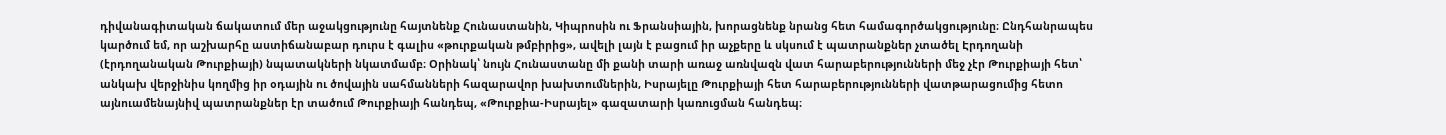դիվանագիտական ճակատում մեր աջակցությունը հայտնենք Հունաստանին, Կիպրոսին ու Ֆրանսիային, խորացնենք նրանց հետ համագործակցությունը։ Ընդհանրապես կարծում եմ, որ աշխարհը աստիճանաբար դուրս է գալիս «թուրքական թմբիրից», ավելի լայն է բացում իր աչքերը և սկսում է պատրանքներ չտածել Էրդողանի (էրդողանական Թուրքիայի) նպատակների նկատմամբ։ Օրինակ՝ նույն Հունաստանը մի քանի տարի առաջ առնվազն վատ հարաբերությունների մեջ չէր Թուրքիայի հետ՝ անկախ վերջինիս կողմից իր օդային ու ծովային սահմանների հազարավոր խախտումներին, Իսրայելը Թուրքիայի հետ հարաբերությունների վատթարացումից հետո այնուամենայնիվ պատրանքներ էր տածում Թուրքիայի հանդեպ, «Թուրքիա-Իսրայել» գազատարի կառուցման հանդեպ։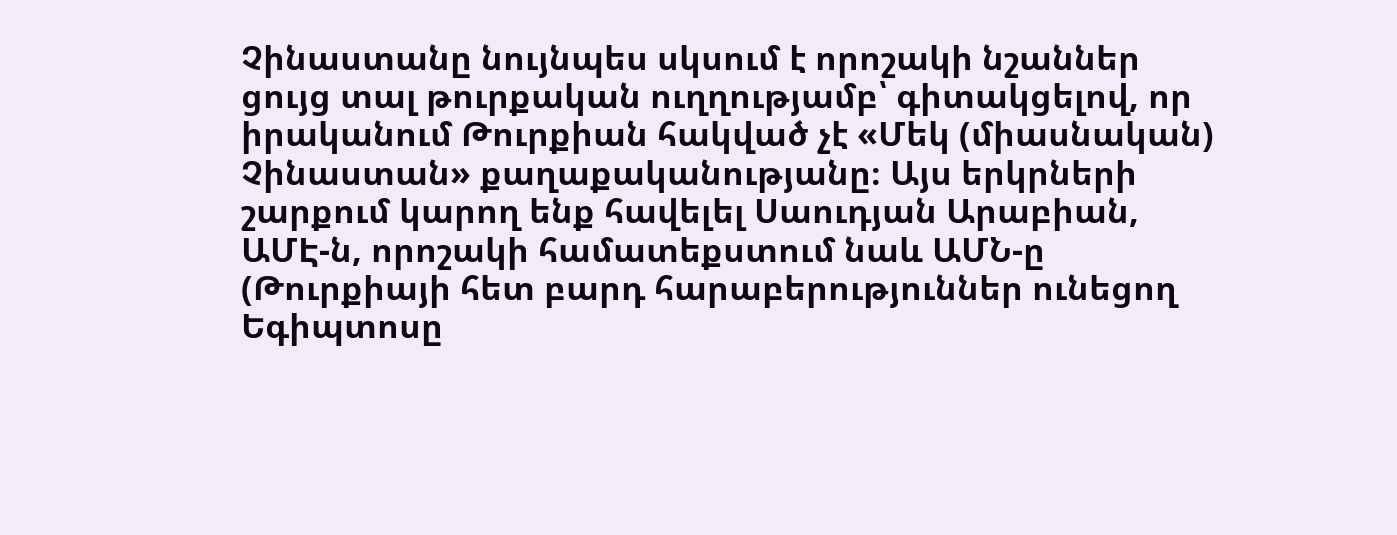Չինաստանը նույնպես սկսում է որոշակի նշաններ ցույց տալ թուրքական ուղղությամբ՝ գիտակցելով, որ իրականում Թուրքիան հակված չէ «Մեկ (միասնական) Չինաստան» քաղաքականությանը։ Այս երկրների շարքում կարող ենք հավելել Սաուդյան Արաբիան, ԱՄԷ-ն, որոշակի համատեքստում նաև ԱՄՆ-ը (Թուրքիայի հետ բարդ հարաբերություններ ունեցող Եգիպտոսը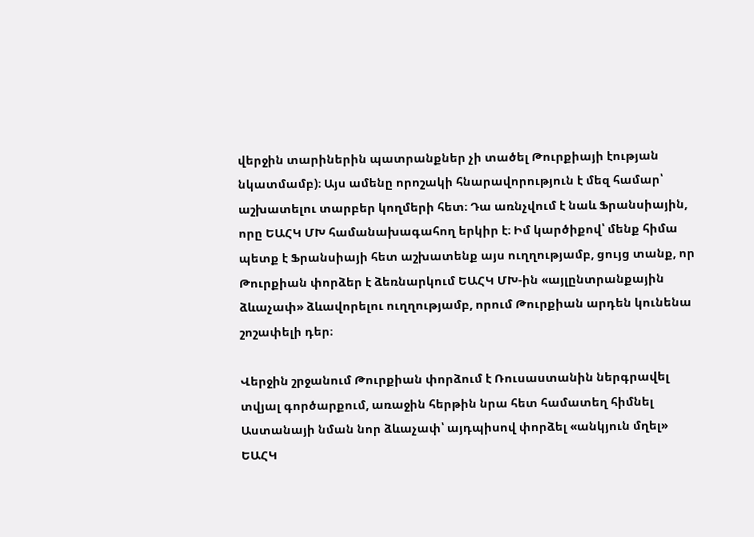վերջին տարիներին պատրանքներ չի տածել Թուրքիայի էության նկատմամբ)։ Այս ամենը որոշակի հնարավորություն է մեզ համար՝ աշխատելու տարբեր կողմերի հետ։ Դա առնչվում է նաև Ֆրանսիային, որը ԵԱՀԿ ՄԽ համանախագահող երկիր է։ Իմ կարծիքով՝ մենք հիմա պետք է Ֆրանսիայի հետ աշխատենք այս ուղղությամբ, ցույց տանք, որ Թուրքիան փորձեր է ձեռնարկում ԵԱՀԿ ՄԽ-ին «այլընտրանքային ձևաչափ» ձևավորելու ուղղությամբ, որում Թուրքիան արդեն կունենա շոշափելի դեր։

Վերջին շրջանում Թուրքիան փորձում է Ռուսաստանին ներգրավել տվյալ գործարքում, առաջին հերթին նրա հետ համատեղ հիմնել Աստանայի նման նոր ձևաչափ՝ այդպիսով փորձել «անկյուն մղել» ԵԱՀԿ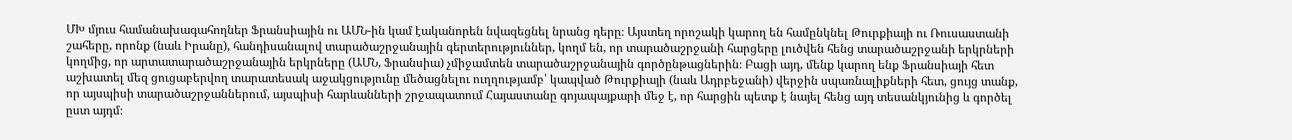ՄԽ մյուս համանախագահողներ Ֆրանսիային ու ԱՄՆ-ին կամ էականորեն նվազեցնել նրանց դերը։ Այստեղ որոշակի կարող են համընկնել Թուրքիայի ու Ռուսաստանի շահերը, որոնք (նաև Իրանը), հանդիսանալով տարածաշրջանային գերտերություններ, կողմ են, որ տարածաշրջանի հարցերը լուծվեն հենց տարածաշրջանի երկրների կողմից, որ արտատարածաշրջանային երկրները (ԱՄՆ, Ֆրանսիա) չմիջամտեն տարածաշրջանային գործընթացներին։ Բացի այդ, մենք կարող ենք Ֆրանսիայի հետ աշխատել մեզ ցուցաբերվող տարատեսակ աջակցությունը մեծացնելու ուղղությամբ՝ կապված Թուրքիայի (նաև Ադրբեջանի) վերջին սպառնալիքների հետ, ցույց տանք, որ այսպիսի տարածաշրջաններում, այսպիսի հարևանների շրջապատում Հայաստանը գոյապայքարի մեջ է, որ հարցին պետք է նայել հենց այդ տեսանկյունից և գործել ըստ այդմ։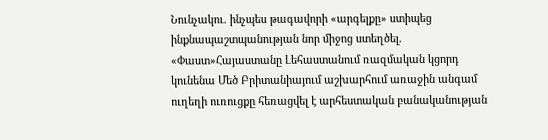Նունչակու. ինչպես թագավորի «արգելքը» ստիպեց ինքնապաշտպանության նոր միջոց ստեղծել. «Փաստ»Հայաստանը Լեհաստանում ռազմական կցորդ կունենա Մեծ Բրիտանիայում աշխարհում առաջին անգամ ուղեղի ուռուցքը հեռացվել է արհեստական բանականության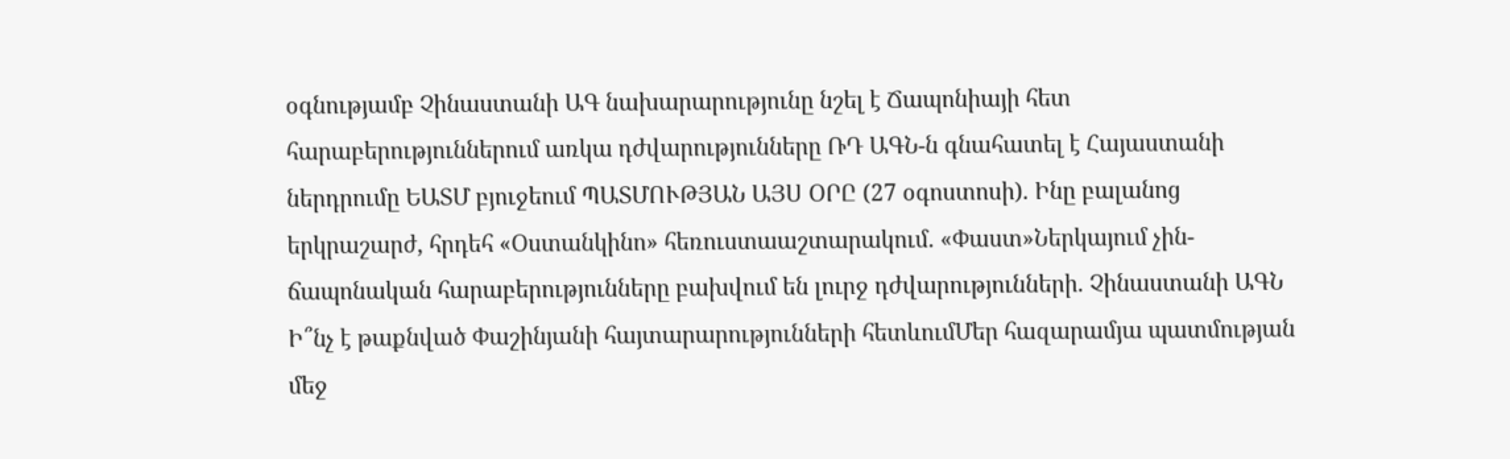օգնությամբ Չինաստանի ԱԳ նախարարությունը նշել է Ճապոնիայի հետ հարաբերություններում առկա դժվարությունները ՌԴ ԱԳՆ-ն գնահատել է Հայաստանի ներդրումը ԵԱՏՄ բյուջեում ՊԱՏՄՈՒԹՅԱՆ ԱՅՍ ՕՐԸ (27 օգոստոսի). Ինը բալանոց երկրաշարժ, հրդեհ «Օստանկինո» հեռուստաաշտարակում. «Փաստ»Ներկայում չին-ճապոնական հարաբերությունները բախվում են լուրջ դժվարությունների. Չինաստանի ԱԳՆ Ի՞նչ է թաքնված Փաշինյանի հայտարարությունների հետևումՄեր հազարամյա պատմության մեջ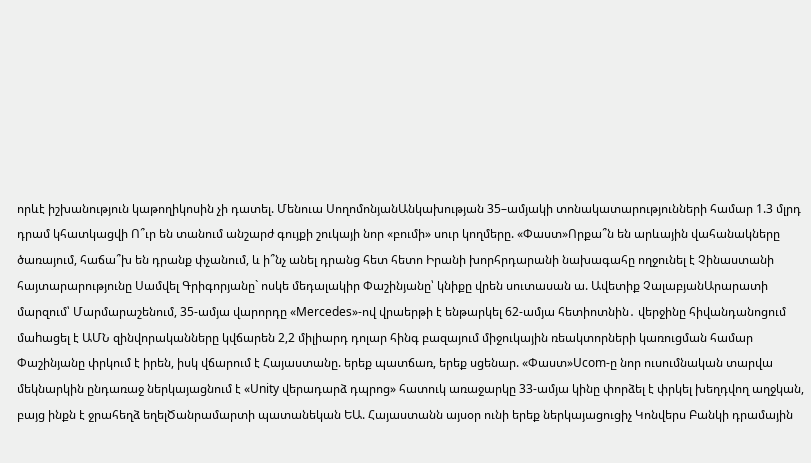որևէ իշխանություն կաթողիկոսին չի դատել. Մենուա ՍողոմոնյանԱնկախության 35–ամյակի տոնակատարությունների համար 1.3 մլրդ դրամ կհատկացվի Ո՞ւր են տանում անշարժ գույքի շուկայի նոր «բումի» սուր կողմերը. «Փաստ»Որքա՞ն են արևային վահանակները ծառայում, հաճա՞խ են դրանք փչանում, և ի՞նչ անել դրանց հետ հետո Իրանի խորհրդարանի նախագահը ողջունել է Չինաստանի հայտարարությունը Սամվել Գրիգորյանը` ոսկե մեդալակիր Փաշինյանը՝ կնիքը վրեն սուտասան ա. Ավետիք ՉալաբյանԱրարատի մարզում՝ Մարմարաշենում, 35-ամյա վարորդը «Mercedes»-ով վրաերթի է ենթարկել 62-ամյա հետիոտնին․ վերջինը հիվանդանոցում մաhացել է ԱՄՆ զինվորականները կվճարեն 2,2 միլիարդ դոլար հինգ բազայում միջուկային ռեակտորների կառուցման համար Փաշինյանը փրկում է իրեն, իսկ վճարում է Հայաստանը. երեք պատճառ, երեք սցենար. «Փաստ»Ucom-ը նոր ուսումնական տարվա մեկնարկին ընդառաջ ներկայացնում է «Unity վերադարձ դպրոց» հատուկ առաջարկը 33-ամյա կինը փորձել է փրկել խեղդվող աղջկան, բայց ինքն է ջրահեղձ եղելԾանրամարտի պատանեկան ԵԱ. Հայաստանն այսօր ունի երեք ներկայացուցիչ Կոնվերս Բանկի դրամային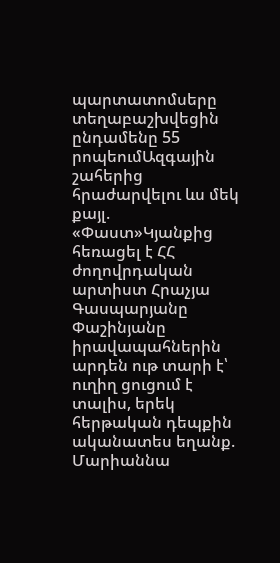պարտատոմսերը տեղաբաշխվեցին ընդամենը 55 րոպեումԱզգային շահերից հրաժարվելու ևս մեկ քայլ. «Փաստ»Կյանքից հեռացել է ՀՀ ժողովրդական արտիստ Հրաչյա Գասպարյանը Փաշինյանը իրավապահներին արդեն ութ տարի է՝ ուղիղ ցուցում է տալիս, երեկ հերթական դեպքին ականատես եղանք. Մարիաննա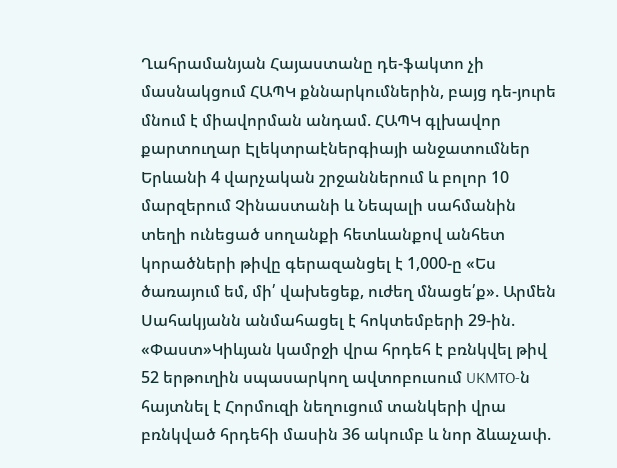Ղահրամանյան Հայաստանը դե-ֆակտո չի մասնակցում ՀԱՊԿ քննարկումներին, բայց դե-յուրե մնում է միավորման անդամ. ՀԱՊԿ գլխավոր քարտուղար Էլեկտրաէներգիայի անջատումներ Երևանի 4 վարչական շրջաններում և բոլոր 10 մարզերում Չինաստանի և Նեպալի սահմանին տեղի ունեցած սողանքի հետևանքով անհետ կորածների թիվը գերազանցել է 1,000-ը «Ես ծառայում եմ, մի՛ վախեցեք, ուժեղ մնացե՛ք». Արմեն Սահակյանն անմահացել է հոկտեմբերի 29-ին. «Փաստ»Կիևյան կամրջի վրա հրդեհ է բռնկվել թիվ 52 երթուղին սպասարկող ավտոբուսում UKMTO-ն հայտնել է Հորմուզի նեղուցում տանկերի վրա բռնկված հրդեհի մասին 36 ակումբ և նոր ձևաչափ.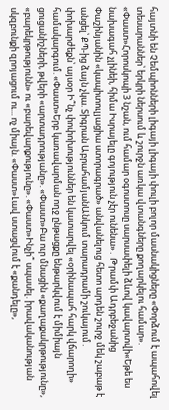հայտնի են Չեմպիոնների լիգայի լիգայի փուլի բոլոր մասնակիցները «Փորձում է ապահովել տեսարաններ՝ երկրի ներսում և շուրջն առկա վտանգները քողարկելու համար». «Փաստ»Հորոսկոպի 3 նշան, ում համար օգոստոսը սարսափելի ձևով կավարտվի«Եթե ես նախագահ չլինեի, հիմա Իսրայելը գոյություն չէր ունենա»․ Թրամփ Ադրբեջանից Փաշինյանին «կապիտուլյացիա ստորագրած» անվանելուց հետո արդեն շուրջ մեկ շաբաթ է անցել՝ ՔՊ-ից ձայն չկա. Տիգրան ԱբրահամյանԱնկում տարադրամի շուկայում․ փոխարժեքն՝ այսօր Ի՞նչ փոփոխություններ են կատարվել «օրինապահ հարկ վճարողի» համակարգում. «Փաստ»Երբ կառավարման ողջ ընթացքը ենթարկվում է միմիայն ցուցանիշների, թվերի «արտադրությանը». «Փաստ»Բա ուր մնացին «քաղաքակրթությունը», «բարեկրթությունն» ու «բարեվարքությունը». «Փաստ»Ինչի՞ սպասել. իրավականության սկզբունքի զրոյացում ու... ոչ միայն. «Փաստ»Լավ ստացվում է «քանդելը»,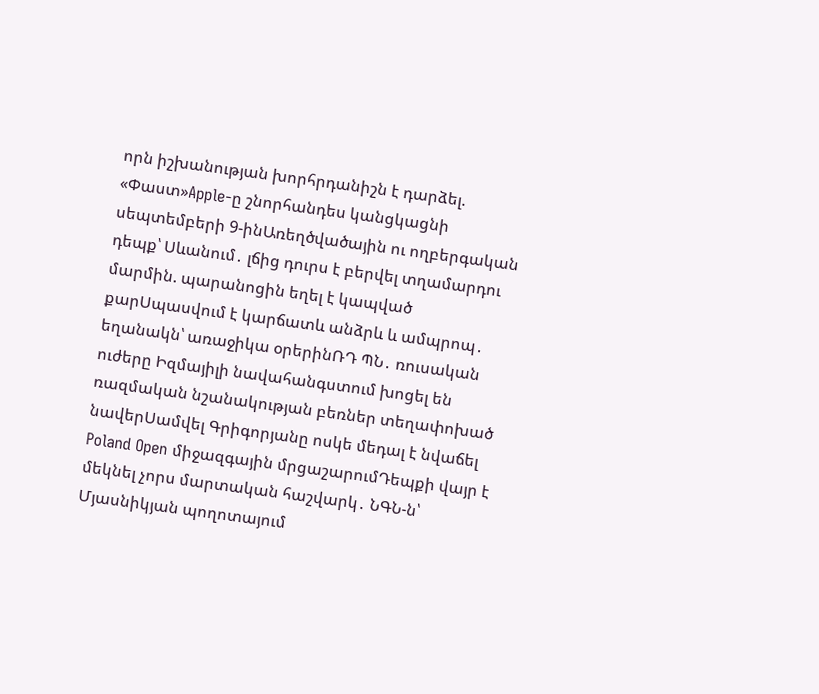որն իշխանության խորհրդանիշն է դարձել. «Փաստ»Apple-ը շնորհանդես կանցկացնի սեպտեմբերի 9-ինԱռեղծվածային ու ողբերգական դեպք՝ Սևանում․ լճից դուրս է բերվել տղամարդու մարմին. պարանոցին եղել է կապված քարՍպասվում է կարճատև անձրև և ամպրոպ․ եղանակն՝ առաջիկա օրերինՌԴ ՊՆ․ ռուսական ուժերը Իզմայիլի նավահանգստում խոցել են ռազմական նշանակության բեռներ տեղափոխած նավերՍամվել Գրիգորյանը ոսկե մեդալ է նվաճել Poland Open միջազգային մրցաշարումԴեպքի վայր է մեկնել չորս մարտական հաշվարկ․ ՆԳՆ-ն՝ Մյասնիկյան պողոտայում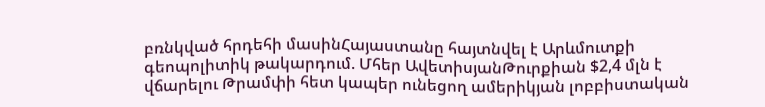բռնկված հրդեհի մասինՀայաստանը հայտնվել է Արևմուտքի գեոպոլիտիկ թակարդում. Մհեր ԱվետիսյանԹուրքիան $2,4 մլն է վճարելու Թրամփի հետ կապեր ունեցող ամերիկյան լոբբիստական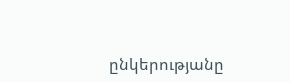ընկերությանը